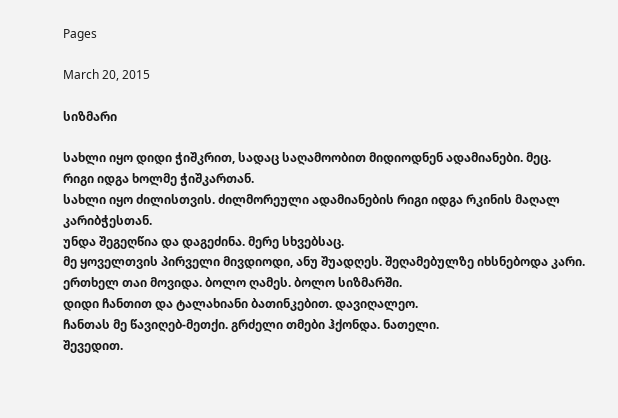Pages

March 20, 2015

სიზმარი

სახლი იყო დიდი ჭიშკრით, სადაც საღამოობით მიდიოდნენ ადამიანები. მეც.
რიგი იდგა ხოლმე ჭიშკართან.
სახლი იყო ძილისთვის. ძილმორეული ადამიანების რიგი იდგა რკინის მაღალ კარიბჭესთან.
უნდა შეგეღწია და დაგეძინა. მერე სხვებსაც.
მე ყოველთვის პირველი მივდიოდი, ანუ შუადღეს. შეღამებულზე იხსნებოდა კარი.
ერთხელ თაი მოვიდა. ბოლო ღამეს. ბოლო სიზმარში.
დიდი ჩანთით და ტალახიანი ბათინკებით. დავიღალეო.
ჩანთას მე წავიღებ-მეთქი. გრძელი თმები ჰქონდა. ნათელი.
შევედით.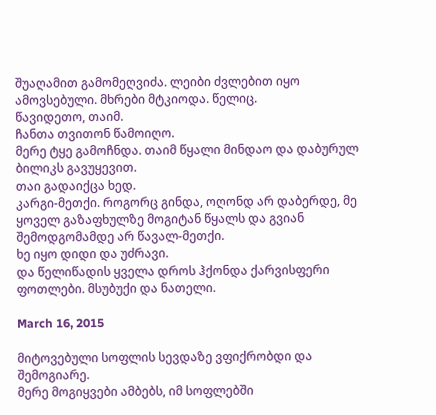შუაღამით გამომეღვიძა. ლეიბი ძვლებით იყო ამოვსებული. მხრები მტკიოდა. წელიც.
წავიდეთო, თაიმ.
ჩანთა თვითონ წამოიღო.
მერე ტყე გამოჩნდა. თაიმ წყალი მინდაო და დაბურულ ბილიკს გავუყევით.
თაი გადაიქცა ხედ.
კარგი-მეთქი. როგორც გინდა, ოღონდ არ დაბერდე, მე ყოველ გაზაფხულზე მოგიტან წყალს და გვიან შემოდგომამდე არ წავალ-მეთქი.
ხე იყო დიდი და უძრავი.
და წელიწადის ყველა დროს ჰქონდა ქარვისფერი ფოთლები. მსუბუქი და ნათელი.

March 16, 2015

მიტოვებული სოფლის სევდაზე ვფიქრობდი და შემოგიარე.
მერე მოგიყვები ამბებს, იმ სოფლებში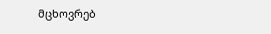მცხოვრებ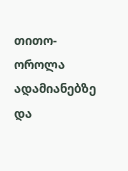თითო-ოროლა ადამიანებზე და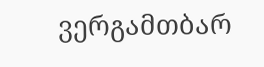ვერგამთბარ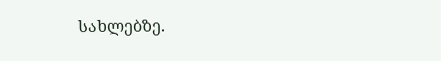სახლებზე.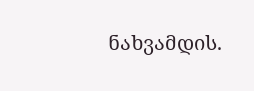ნახვამდის.